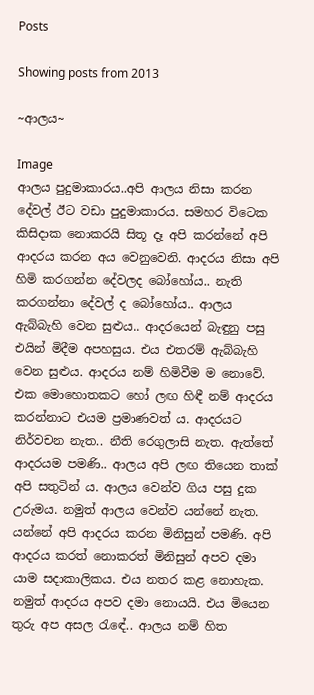Posts

Showing posts from 2013

~ආලය~

Image
ආලය පුදුමාකාරය..අපි ආලය නිසා කරන දේවල් ඊට වඩා පුදුමාකාරය. සමහර විටෙක කිසිදාක නොකරයි සිතූ දෑ අපි කරන්නේ අපි ආදරය කරන අය වෙනුවෙනි. ආදරය නිසා අපි හිමි කරගන්න දේවලද බෝහෝය.. නැති කරගන්නා දේවල් ද බෝහෝය.. ආලය ඇබ්බැහි වෙන සුළුය.. ආදරයෙන් බැඳුනු පසු එයින් මිදීම අපහසුය. එය එතරම් ඇබ්බැහි වෙන සුළුය. ආදරය නම් හිමිවීම ම නොවේ. එක මොහොතකට හෝ ලඟ හිඳී නම් ආදරය කරන්නාට එයම ප්‍රමාණවත් ය. ආදරයට නිර්වචන නැත.. නීති රෙගුලාසි නැත. ඇත්තේ ආදරයම පමණි.. ආලය අපි ලඟ තියෙන තාක් අපි සතුටින් ය. ආලය වෙන්ව ගිය පසු දුක උරුමය. නමුත් ආලය වෙන්ව යන්නේ නැත. යන්නේ අපි ආදරය කරන මිනිසුන් පමණි. අපි ආදරය කරත් නොකරත් මිනිසුන් අපව දමා යාම සදාකාලිකය. එය නතර කළ නොහැක. නමුත් ආදරය අපව දමා නොයයි. එය මියෙන තුරු අප අසල රැඳේ.. ආලය නම් හිත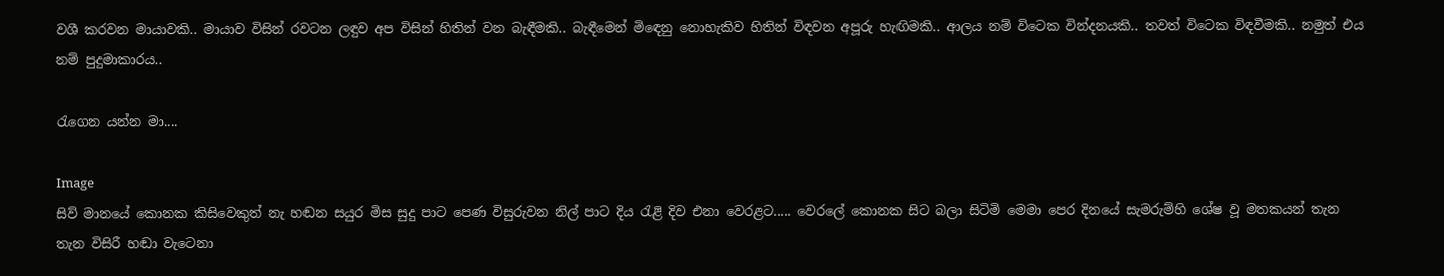වශී කරවන මායාවකි.. මායාව විසින් රවටන ලඳුව අප විසින් හිතින් වන බැඳීමකි.. බැඳීමෙන් මිඳෙනු නොහැකිව හිතින් විඳවන අපූරු හැඟිමකි.. ආලය නම් විටෙක වින්දනයකි.. තවත් විටෙක විඳවීමකි.. නමුත් එය නම් පුදුමාකාරය..

රැගෙන යන්න මා....

Image
සිව් මානයේ කොනක කිසිවෙකුත් නැ හඬන සයුර මිස සුදු පාට පෙණ විසුරුවන නිල් පාට දිය රැළි දිව එනා වෙරළට..... වෙරලේ කොනක සිට බලා සිටිමි මෙමා පෙර දිනයේ සැමරුම්හි ශේෂ වූ මතකයන් තැන තැන විසිරී හඬා වැටෙනා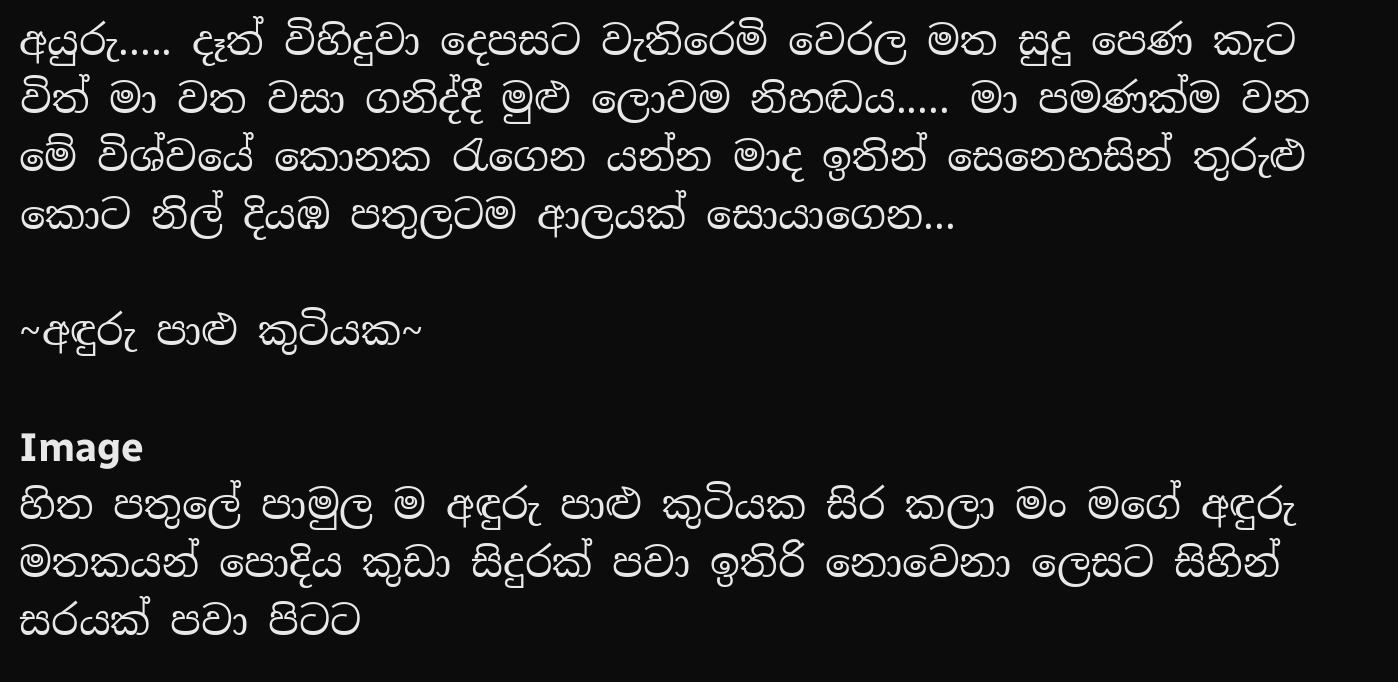අයුරු..... දෑත් විහිදුවා දෙපසට වැතිරෙමි වෙරල මත සුදු පෙණ කැට විත් මා වත වසා ගනිද්දී මුළු ලොවම නිහඬය..... මා පමණක්ම වන මේ විශ්වයේ කොනක රැගෙන යන්න මාද ඉතින් සෙනෙහසින් තුරුළු කොට නිල් දියඹ පතුලටම ආලයක් සොයාගෙන...

~අඳුරු පාළු කුටියක~

Image
හිත පතුලේ පාමුල ම අඳුරු පාළු කුටියක සිර කලා මං මගේ අඳුරු මතකයන් පොදිය කුඩා සිදුරක් පවා ඉතිරි නොවෙනා ලෙසට සිහින් සරයක් පවා පිටට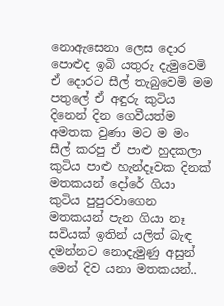නොඇසෙනා ලෙස දොර පොළුද ඉබි යතුරු දැමුවෙමි ඒ දොරට සීල් තැබුවෙමි මම පතුලේ ඒ අඳුරු කුටිය දිනෙන් දින ගෙවීයත්ම අමතක වුණා මට ම මං සීල් කරපු ඒ පාළු හුදකලා කුටිය පාළු හැන්දෑවක දිනක් මතකයන් දෝරේ ගියා කුටිය පුපුරවාගෙන මතකයන් පැන ගියා නෑ සවියක් ඉතින් යලිත් බැඳ දමන්නට නොදැමුණු අසුන් මෙන් දිව යනා මතකයන්..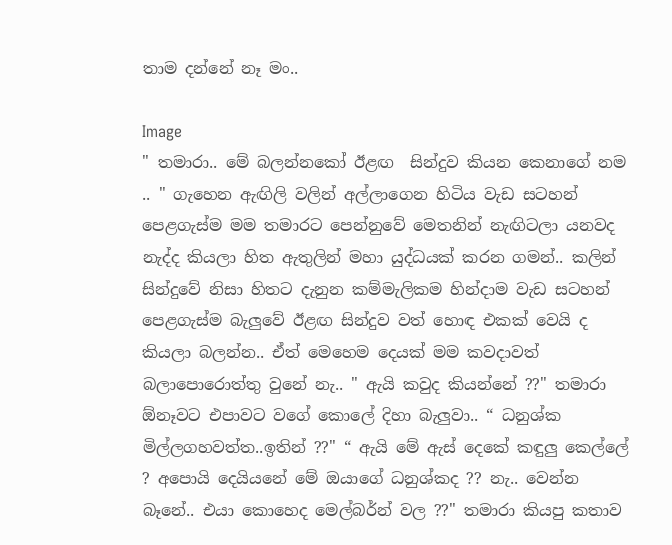තාම දන්නේ නෑ මං..

Image
" තමාරා.. මේ බලන්නකෝ ඊළඟ  සින්දුව කියන කෙනාගේ නම .. " ගැහෙන ඇඟිලි වලින් අල්ලාගෙන හිටිය වැඩ සටහන් පෙළගැස්ම මම තමාරට පෙන්නුවේ මෙතනින් නැඟිටලා යනවද නැද්ද කියලා හිත ඇතුලින් මහා යුද්ධයක් කරන ගමන්.. කලින් සින්දුවේ නිසා හිතට දැනුන කම්මැලිකම හින්දාම වැඩ සටහන් පෙළගැස්ම බැලුවේ ඊළඟ සින්දුව වත් හොඳ එකක් වෙයි ද කියලා බලන්න.. ඒත් මෙහෙම දෙයක් මම කවදාවත් බලාපොරොත්තු වුනේ නැ.. " ඇයි කවුද කියන්නේ ??" තමාරා ඕනෑවට එපාවට වගේ කොලේ දිහා බැලුවා.. “ ධනුශ්ක මිල්ලගහවත්ත..ඉතින් ??" “ ඇයි මේ ඇස් දෙකේ කඳුලු කෙල්ලේ ? අපොයි දෙයියනේ මේ ඔයාගේ ධනුශ්කද ?? නැ.. වෙන්න බෑනේ.. එයා කොහෙද මෙල්බර්න් වල ??" තමාරා කියපු කතාව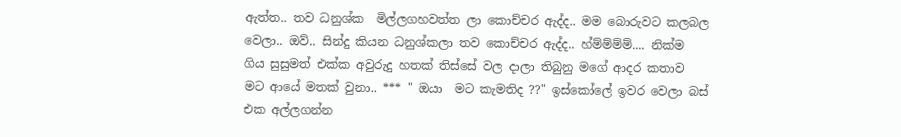ඇත්ත.. තව ධනුශ්ක  මිල්ලගහවත්ත ලා කොච්චර ඇද්ද.. මම බොරුවට කලබල වෙලා.. ඔව්.. සින්දු කියන ධනුශ්කලා තව කොච්චර ඇද්ද.. හ්ම්ම්ම්ම්.... නික්ම ගිය සුසුමත් එක්ක අවුරුදු හතක් තිස්සේ වල දාලා තිබුනු මගේ ආදර කතාව මට ආයේ මතක් වුනා.. *** " ඔයා  මට කැමතිද ??" ඉස්කෝලේ ඉවර වෙලා බස් එක අල්ලගන්න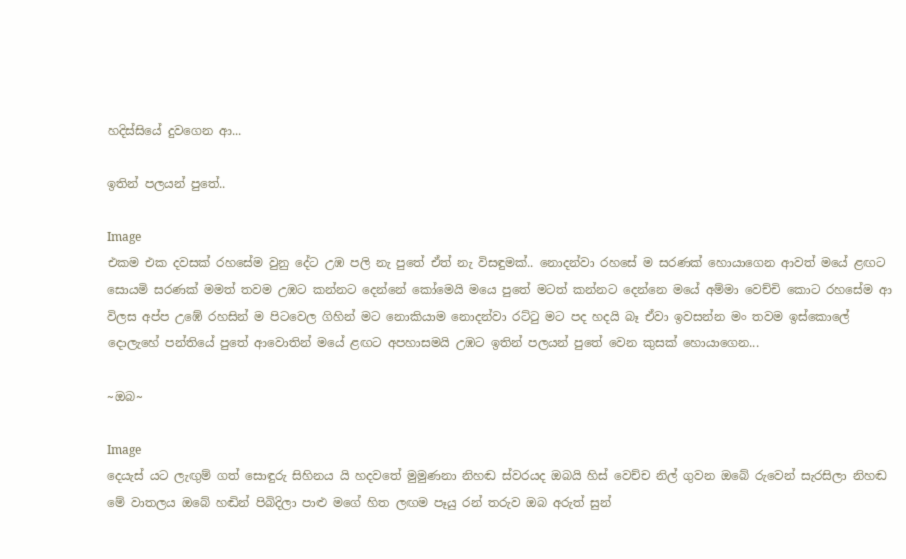හදිස්සියේ දුවගෙන ආ...

ඉතින් පලයන් පුතේ..

Image
එකම එක දවසක් රහසේම වුනු දේට උඹ පලි නැ පුතේ ඒත් නැ විසඳුමක්.. නොදන්වා රහසේ ම සරණක් හොයාගෙන ආවත් මයේ ළඟට සොයමි සරණක් මමත් තවම උඹට කන්නට දෙන්නේ කෝමෙයි මයෙ පුතේ මටත් කන්නට දෙන්නෙ මයේ අම්මා වෙච්චි කොට රහසේම ආ විලස අප්ප උඹේ රහසින් ම පිටවෙල ගිහින් මට නොකියාම නොදන්වා රට්ටු මට පද හදයි බෑ ඒවා ඉවසන්න මං තවම ඉස්කොලේ දොලැහේ පන්තියේ පුතේ ආවොතින් මයේ ළඟට අපහාසමයි උඹට ඉතින් පලයන් පුතේ වෙන කුසක් හොයාගෙන...

~ඔබ~

Image
දෙයැස් යට ලැඟුම් ගත් සොඳුරු සිහිනය යි හදවතේ මුමුණනා නිහඬ ස්වරයද ඔබයි හිස් වෙච්ච නිල් ගුවන ඔබේ රුවෙන් සැරසිලා නිහඬ මේ වාතලය ඔබේ හඬින් පිබිදිලා පාළු මගේ හිත ලඟම පෑයු රන් තරුව ඔබ අරුත් සුන්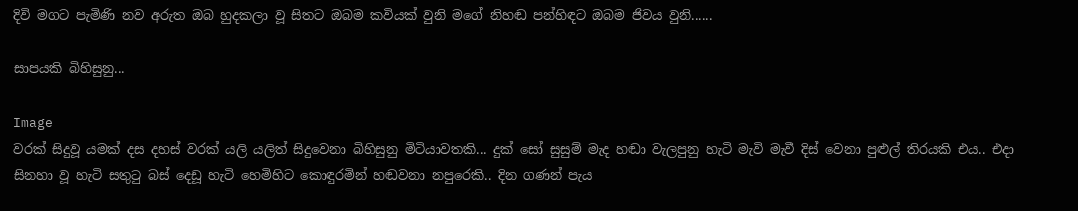දිවි මගට පැමිණි නව අරුත ඔබ හුදකලා වූ සිතට ඔබම කවියක් වුනි මගේ නිහඬ පන්හිඳට ඔබම ජිවය වුනි......

සාපයකි බිහිසුනු...

Image
වරක් සිදුවූ යමක් දස දහස් වරක් යලි යලිත් සිදුවෙනා බිහිසුනු මිටියාවතකි... දුක් සෝ සුසුම් මැද හඬා වැලපුනු හැටි මැවි මැවී දිස් වෙනා පුළුල් තිරයකි එය.. එදා සිනහා වූ හැටි සතුටු බස් දෙඩූ හැටි හෙමිහිට කොඳුරමින් හඬවනා නපුරෙකි.. දින ගණන් පැය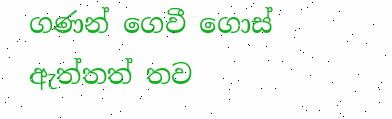ගණන් ගෙවී ගොස් ඇත්තත් තව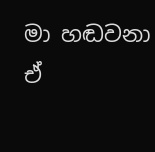මා හඬවනා ඒ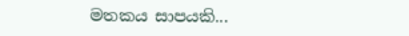මතකය සාපයකි...